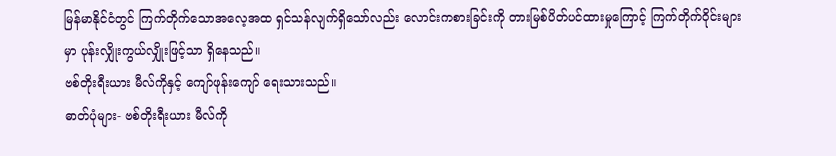မြန်မာနိုင်ငံတွင် ကြက်တိုက်သောအလေ့အထ ရှင်သန်လျက်ရှိသော်လည်း လောင်းကစားခြင်းကို တားမြစ်ပိတ်ပင်ထားမှုကြောင့် ကြက်တိုက်ဝိုင်းများမှာ ပုန်းလျှိုးကွယ်လျှိုးဖြင့်သာ ရှိနေသည်။
ဗစ်တိုးရီးယား မီလ်ကိုနှင့် ကျော်ဖုန်းကျော် ရေးသားသည်။
ဓာတ်ပုံများ- ဗစ်တိုးရီးယား မီလ်ကို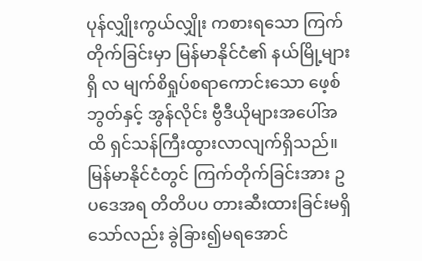ပုန်လျှိုးကွယ်လျှိုး ကစားရသော ကြက်တိုက်ခြင်းမှာ မြန်မာနိုင်ငံ၏ နယ်မြို့များရှိ လ မျက်စိရှုပ်စရာကောင်းသော ဖေ့စ်ဘွတ်နှင့် အွန်လိုင်း ဗွီဒီယိုများအပေါ်အထိ ရှင်သန်ကြီးထွားလာလျက်ရှိသည်။
မြန်မာနိုင်ငံတွင် ကြက်တိုက်ခြင်းအား ဥပဒေအရ တိတိပပ တားဆီးထားခြင်းမရှိသော်လည်း ခွဲခြား၍မရအောင်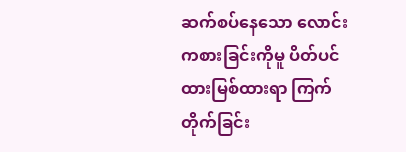ဆက်စပ်နေသော လောင်းကစားခြင်းကိုမူ ပိတ်ပင်ထားမြစ်ထားရာ ကြက်တိုက်ခြင်း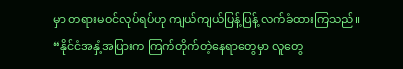မှာ တရားမဝင်လုပ်ရပ်ဟု ကျယ်ကျယ်ပြန့်ပြန့် လက်ခံထားကြသည်။
“နိုင်ငံအနှံ့အပြားက ကြက်တိုက်တဲ့နေရာတွေမှာ လူတွေ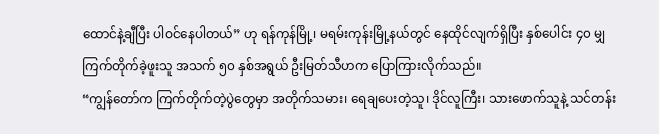ထောင်နဲ့ချီပြီး ပါဝင်နေပါတယ်” ဟု ရန်ကုန်မြို့၊ မရမ်းကုန်းမြို့နယ်တွင် နေထိုင်လျက်ရှိပြီး နှစ်ပေါင်း ၄၀ မျှ ကြက်တိုက်ခဲ့ဖူးသူ အသက် ၅၀ နှစ်အရွယ် ဦးမြတ်သီဟက ပြောကြားလိုက်သည်။
“ကျွန်တော်က ကြက်တိုက်တဲ့ပွဲတွေမှာ အတိုက်သမား၊ ရေချပေးတဲ့သူ၊ ဒိုင်လူကြီး၊ သားဖောက်သူနဲ့ သင်တန်း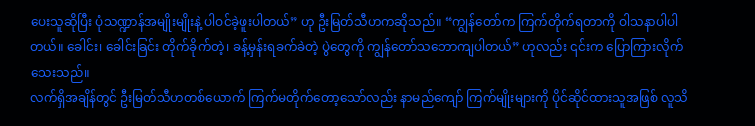ပေးသူဆိုပြီး ပုံသဏ္ဍာန်အမျိုးမျိုးနဲ့ ပါဝင်ခဲ့ဖူးပါတယ်” ဟု ဦးမြတ်သီဟကဆိုသည်။ “ကျွန်တော်က ကြက်တိုက်ရတာကို ဝါသနာပါပါတယ်။ ခေါင်း၊ ခေါင်းခြင်း တိုက်ခိုက်တဲ့၊ ခန့်မှန်းရခက်ခဲတဲ့ ပွဲတွေကို ကျွန်တော်သဘောကျပါတယ်” ဟုလည်း ၎င်းက ပြောကြားလိုက်သေးသည်။
လက်ရှိအချိန်တွင် ဦးမြတ်သီဟတစ်ယောက် ကြက်မတိုက်တော့သော်လည်း နာမည်ကျော် ကြက်မျိုးများကို ပိုင်ဆိုင်ထားသူအဖြစ် လူသိ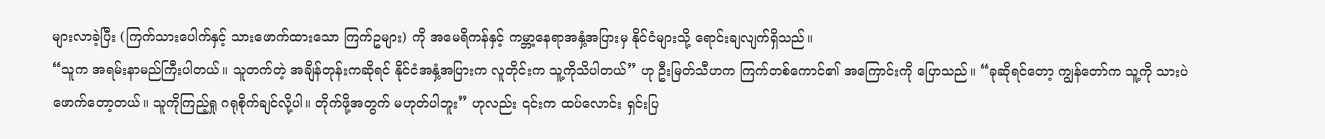များလာခဲ့ပြီး (ကြက်သားပေါက်နှင့် သားဖောက်ထားသော ကြက်ဥများ) ကို အမေရိကန်နှင့် ကမ္ဘာ့နေရာအနှံ့အပြားမှ နိုင်ငံများသို့ ရောင်းချလျက်ရှိသည်။
“သူက အရမ်းနာမည်ကြီးပါတယ်။ သူတက်တဲ့ အချိန်တုန်းကဆိုရင် နိုင်ငံအနှံ့အပြားက လူတိုင်းက သူ့ကိုသိပါတယ်” ဟု ဦးမြတ်သီဟက ကြက်တစ်ကောင်၏ အကြောင်းကို ပြောသည်။ “ခုဆိုရင်တော့ ကျွန်တော်က သူ့ကို သားပဲဖောက်တော့တယ်။ သူကိုကြည့်ရှု ဂရုစိုက်ချင်လို့ပါ။ တိုက်ဖို့အတွက် မဟုတ်ပါဘူး” ဟုလည်း ၎င်းက ထပ်လောင်း ရှင်းပြ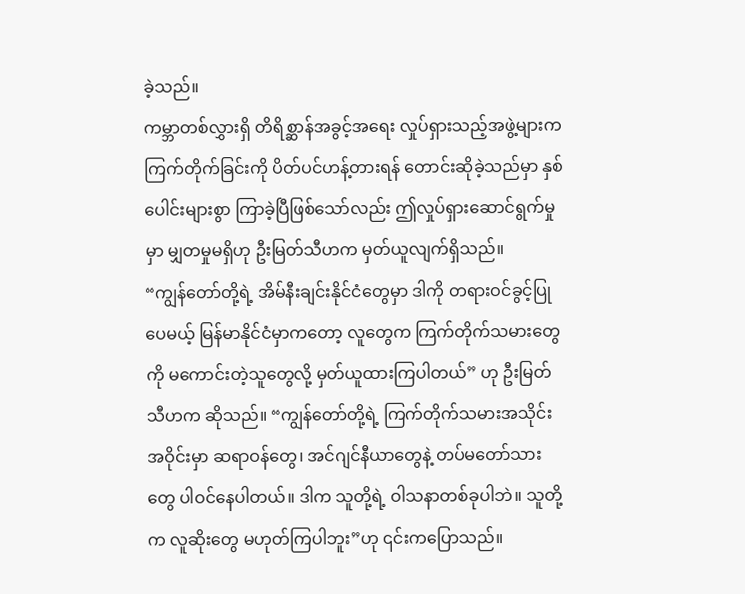ခဲ့သည်။
ကမ္ဘာတစ်လွှားရှိ တိရိစ္ဆာန်အခွင့်အရေး လှုပ်ရှားသည့်အဖွဲ့များက ကြက်တိုက်ခြင်းကို ပိတ်ပင်ဟန့်တားရန် တောင်းဆိုခဲ့သည်မှာ နှစ်ပေါင်းများစွာ ကြာခဲ့ပြီဖြစ်သော်လည်း ဤလှုပ်ရှားဆောင်ရွက်မှုမှာ မျှတမှုမရှိဟု ဦးမြတ်သီဟက မှတ်ယူလျက်ရှိသည်။
“ကျွန်တော်တို့ရဲ့ အိမ်နီးချင်းနိုင်ငံတွေမှာ ဒါကို တရားဝင်ခွင့်ပြုပေမယ့် မြန်မာနိုင်ငံမှာကတော့ လူတွေက ကြက်တိုက်သမားတွေကို မကောင်းတဲ့သူတွေလို့ မှတ်ယူထားကြပါတယ်” ဟု ဦးမြတ်သီဟက ဆိုသည်။ “ကျွန်တော်တို့ရဲ့ ကြက်တိုက်သမားအသိုင်းအဝိုင်းမှာ ဆရာဝန်တွေ၊ အင်ဂျင်နီယာတွေနဲ့ တပ်မတော်သားတွေ ပါဝင်နေပါတယ်။ ဒါက သူတို့ရဲ့ ဝါသနာတစ်ခုပါဘဲ။ သူတို့က လူဆိုးတွေ မဟုတ်ကြပါဘူး”ဟု ၎င်းကပြောသည်။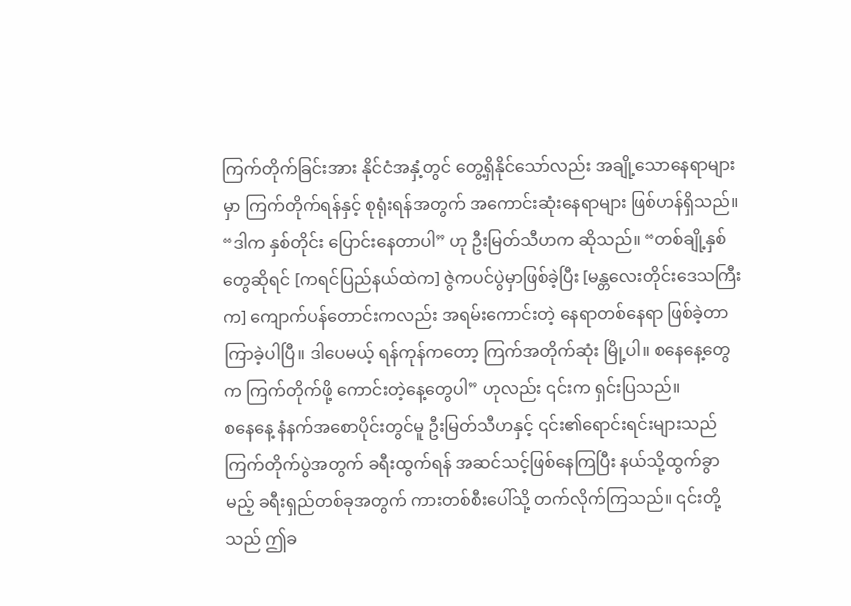ကြက်တိုက်ခြင်းအား နိုင်ငံအနှံ့တွင် တွေ့ရှိနိုင်သော်လည်း အချို့သောနေရာများမှာ ကြက်တိုက်ရန်နှင့် စုရုံးရန်အတွက် အကောင်းဆုံးနေရာများ ဖြစ်ဟန်ရှိသည်။
“ဒါက နှစ်တိုင်း ပြောင်းနေတာပါ” ဟု ဦးမြတ်သီဟက ဆိုသည်။ “တစ်ချို့နှစ်တွေဆိုရင် [ကရင်ပြည်နယ်ထဲက] ဇွဲကပင်ပွဲမှာဖြစ်ခဲ့ပြီး [မန္တလေးတိုင်းဒေသကြီးက] ကျောက်ပန်တောင်းကလည်း အရမ်းကောင်းတဲ့ နေရာတစ်နေရာ ဖြစ်ခဲ့တာ ကြာခဲ့ပါပြီ။ ဒါပေမယ့် ရန်ကုန်ကတော့ ကြက်အတိုက်ဆုံး မြို့ပါ။ စနေနေ့တွေက ကြက်တိုက်ဖို့ ကောင်းတဲ့နေ့တွေပါ” ဟုလည်း ၎င်းက ရှင်းပြသည်။
စနေနေ့ နံနက်အစောပိုင်းတွင်မူ ဦးမြတ်သီဟနှင့် ၎င်း၏ရောင်းရင်းများသည် ကြက်တိုက်ပွဲအတွက် ခရီးထွက်ရန် အဆင်သင့်ဖြစ်နေကြပြီး နယ်သို့ထွက်ခွာမည့် ခရီးရှည်တစ်ခုအတွက် ကားတစ်စီးပေါ်သို့ တက်လိုက်ကြသည်။ ၎င်းတို့သည် ဤခ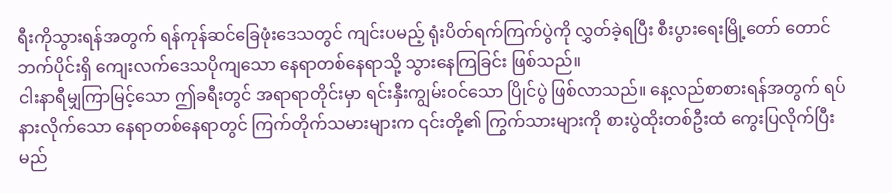ရီးကိုသွားရန်အတွက် ရန်ကုန်ဆင်ခြေဖုံးဒေသတွင် ကျင်းပမည့် ရုံးပိတ်ရက်ကြက်ပွဲကို လွှတ်ခဲ့ရပြီး စီးပွားရေးမြို့တော် တောင်ဘက်ပိုင်းရှိ ကျေးလက်ဒေသပိုကျသော နေရာတစ်နေရာသို့ သွားနေကြခြင်း ဖြစ်သည်။
ငါးနာရီမျှကြာမြင့်သော ဤခရီးတွင် အရာရာတိုင်းမှာ ရင်းနှီးကျွမ်းဝင်သော ပြိုင်ပွဲ ဖြစ်လာသည်။ နေ့လည်စာစားရန်အတွက် ရပ်နားလိုက်သော နေရာတစ်နေရာတွင် ကြက်တိုက်သမားများက ၎င်းတို့၏ ကြွက်သားများကို စားပွဲထိုးတစ်ဦးထံ ကွေးပြလိုက်ပြီး မည်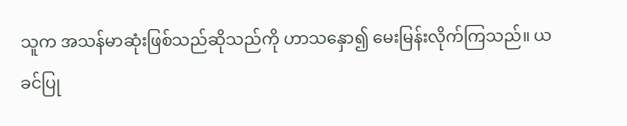သူက အသန်မာဆုံးဖြစ်သည်ဆိုသည်ကို ဟာသနှော၍ မေးမြန်းလိုက်ကြသည်။ ယခင်ပြု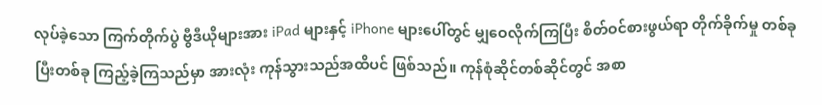လုပ်ခဲ့သော ကြက်တိုက်ပွဲ ဗွီဒီယိုများအား iPad များနှင့် iPhone များပေါ်တွင် မျှဝေလိုက်ကြပြီး စိတ်ဝင်စားဖွယ်ရာ တိုက်ခိုက်မှု တစ်ခုပြီးတစ်ခု ကြည့်ခဲ့ကြသည်မှာ အားလုံး ကုန်သွားသည်အထိပင် ဖြစ်သည်။ ကုန်စုံဆိုင်တစ်ဆိုင်တွင် အစာ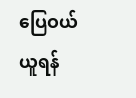ပြေဝယ်ယူရန်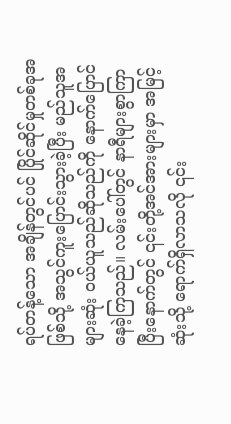ရပ်တန့်သော အချိန်တွင်ပင် ပြိုင်ဆိုင်မှုတစ်ခုအဖြစ်သို့ အသွင်ကူးပြောင်းသွားခဲ့ပြီး မည်သူအများဆုံး ဝယ်ယူသည်ဆိုသည်ကို နောက်ပြောင်နေခဲ့ကြသည်။ လမ်းပေါ်တွင် နာရီများစွာကြာပြီးနောက်တွင် ၎င်းတို့အင်အားများမှာ အမြင့်ဆုံးသို့ ရောက်ရှိလာသလို ၎င်း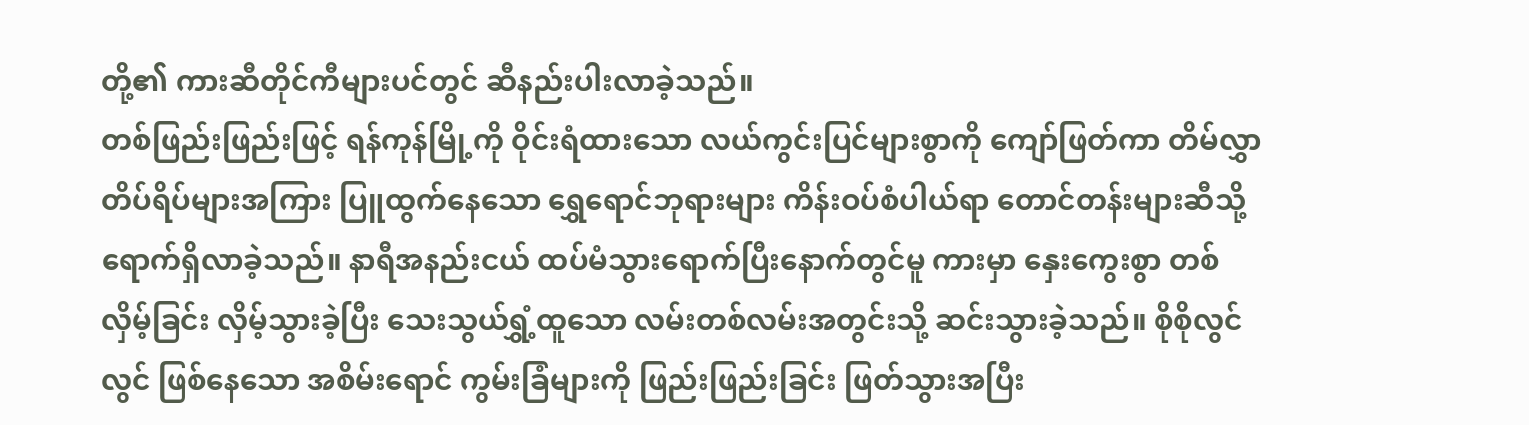တို့၏ ကားဆီတိုင်ကီများပင်တွင် ဆီနည်းပါးလာခဲ့သည်။
တစ်ဖြည်းဖြည်းဖြင့် ရန်ကုန်မြို့ကို ဝိုင်းရံထားသော လယ်ကွင်းပြင်များစွာကို ကျော်ဖြတ်ကာ တိမ်လွှာတိပ်ရိပ်များအကြား ပြူထွက်နေသော ရွှေရောင်ဘုရားများ ကိန်းဝပ်စံပါယ်ရာ တောင်တန်းများဆီသို့ ရောက်ရှိလာခဲ့သည်။ နာရီအနည်းငယ် ထပ်မံသွားရောက်ပြီးနောက်တွင်မူ ကားမှာ နှေးကွေးစွာ တစ်လှိမ့်ခြင်း လှိမ့်သွားခဲ့ပြီး သေးသွယ်ရွှံ့ထူသော လမ်းတစ်လမ်းအတွင်းသို့ ဆင်းသွားခဲ့သည်။ စိုစိုလွင်လွင် ဖြစ်နေသော အစိမ်းရောင် ကွမ်းခြံများကို ဖြည်းဖြည်းခြင်း ဖြတ်သွားအပြီး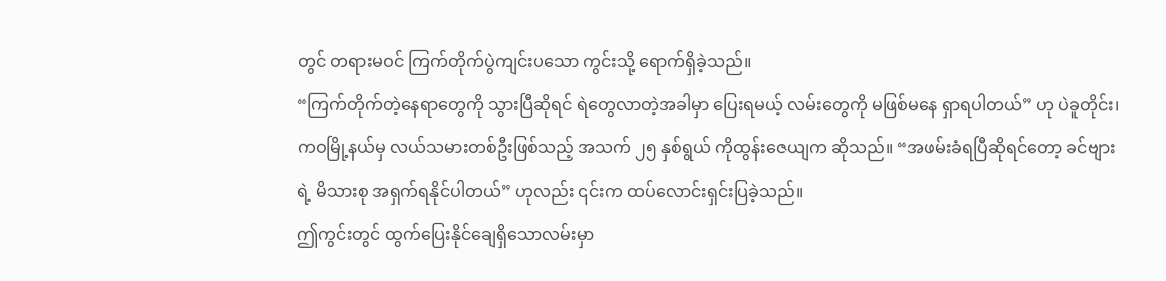တွင် တရားမဝင် ကြက်တိုက်ပွဲကျင်းပသော ကွင်းသို့ ရောက်ရှိခဲ့သည်။
“ကြက်တိုက်တဲ့နေရာတွေကို သွားပြီဆိုရင် ရဲတွေလာတဲ့အခါမှာ ပြေးရမယ့် လမ်းတွေကို မဖြစ်မနေ ရှာရပါတယ်” ဟု ပဲခူတိုင်း၊ ကဝမြို့နယ်မှ လယ်သမားတစ်ဦးဖြစ်သည့် အသက် ၂၅ နှစ်ရွယ် ကိုထွန်းဇေယျက ဆိုသည်။ “အဖမ်းခံရပြီဆိုရင်တော့ ခင်ဗျားရဲ့ မိသားစု အရှက်ရနိုင်ပါတယ်” ဟုလည်း ၎င်းက ထပ်လောင်းရှင်းပြခဲ့သည်။
ဤကွင်းတွင် ထွက်ပြေးနိုင်ချေရှိသောလမ်းမှာ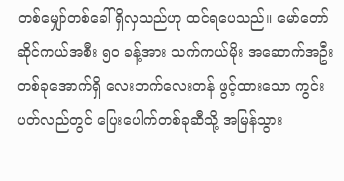တစ်မျှော်တစ်ခေါ် ရှိလှသည်ဟု ထင်ရပေသည်။ မော်တော်ဆိုင်ကယ်အစီး ၅၀ ခန့်အား သက်ကယ်မိုး အဆောက်အဦးတစ်ခုအောက်ရှိ လေးဘက်လေးတန် ဖွင့်ထားသော ကွင်းပတ်လည်တွင် ပြေးပေါက်တစ်ခုဆီသို့ အမြန်သွား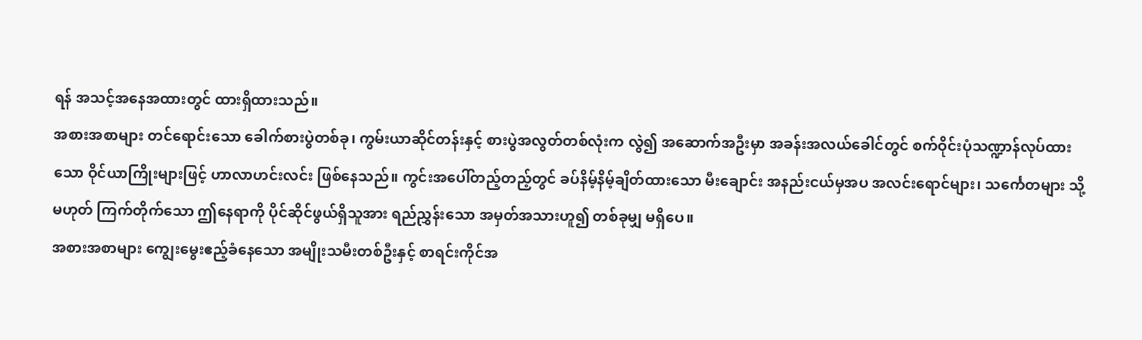ရန် အသင့်အနေအထားတွင် ထားရှိထားသည်။
အစားအစာများ တင်ရောင်းသော ခေါက်စားပွဲတစ်ခု၊ ကွမ်းယာဆိုင်တန်းနှင့် စားပွဲအလွတ်တစ်လုံးက လွဲ၍ အဆောက်အဦးမှာ အခန်းအလယ်ခေါင်တွင် စက်ဝိုင်းပုံသဏ္ဍာန်လုပ်ထားသော ဝိုင်ယာကြိုးများဖြင့် ဟာလာဟင်းလင်း ဖြစ်နေသည်။ ကွင်းအပေါ်တည့်တည့်တွင် ခပ်နိမ့်နိမ့်ချိတ်ထားသော မီးချောင်း အနည်းငယ်မှအပ အလင်းရောင်များ၊ သင်္ကေတများ သို့မဟုတ် ကြက်တိုက်သော ဤနေရာကို ပိုင်ဆိုင်ဖွယ်ရှိသူအား ရည်ညွှန်းသော အမှတ်အသားဟူ၍ တစ်ခုမျှ မရှိပေ။
အစားအစာများ ကျွေးမွေးဧည့်ခံနေသော အမျိုးသမီးတစ်ဦးနှင့် စာရင်းကိုင်အ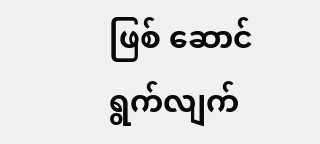ဖြစ် ဆောင်ရွက်လျက်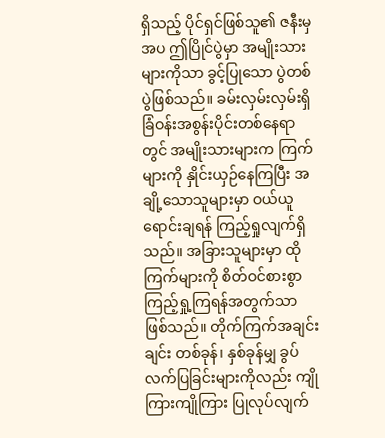ရှိသည့် ပိုင်ရှင်ဖြစ်သူ၏ ဇနီးမှအပ ဤပြိုင်ပွဲမှာ အမျိုးသားများကိုသာ ခွင့်ပြုသော ပွဲတစ်ပွဲဖြစ်သည်။ ခမ်းလှမ်းလှမ်းရှိ ခြံဝန်းအစွန်းပိုင်းတစ်နေရာတွင် အမျိုးသားများက ကြက်များကို နှိုင်းယှဉ်နေကြပြီး အချို့သောသူများမှာ ဝယ်ယူရောင်းချရန် ကြည့်ရှုလျက်ရှိသည်။ အခြားသူများမှာ ထိုကြက်များကို စိတ်ဝင်စားစွာ ကြည့်ရှု့ကြရန်အတွက်သာ ဖြစ်သည်။ တိုက်ကြက်အချင်းချင်း တစ်ခုန်၊ နှစ်ခုန်မျှ ခွပ်လက်ပြခြင်းများကိုလည်း ကျိုကြားကျိုကြား ပြုလုပ်လျက်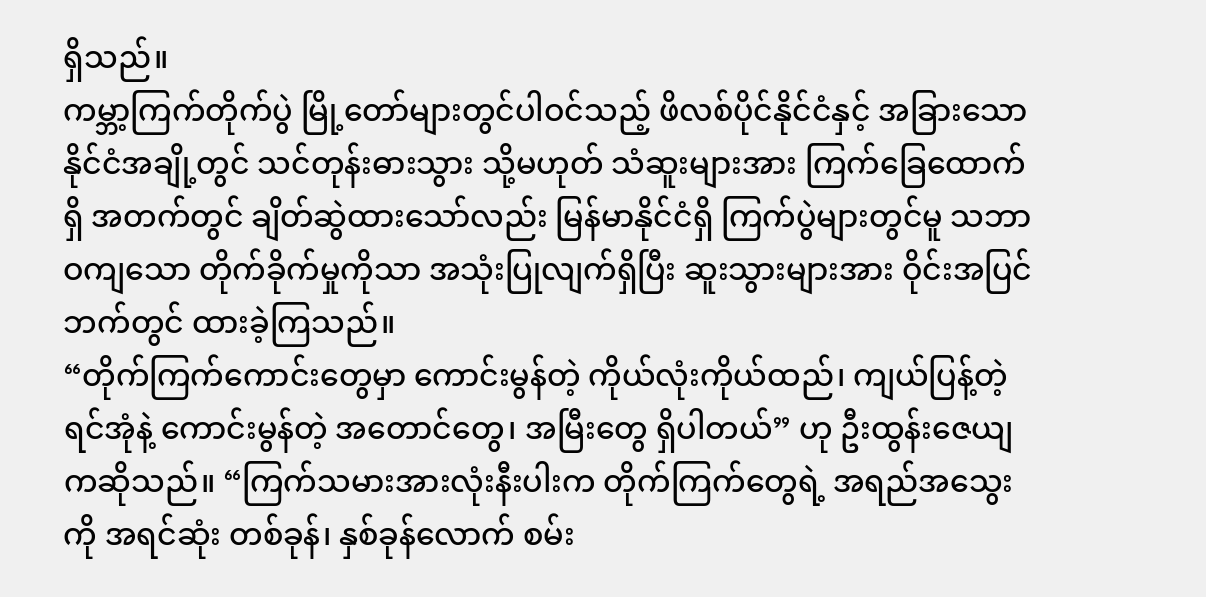ရှိသည်။
ကမ္ဘာ့ကြက်တိုက်ပွဲ မြို့တော်များတွင်ပါဝင်သည့် ဖိလစ်ပိုင်နိုင်ငံနှင့် အခြားသော နိုင်ငံအချို့တွင် သင်တုန်းဓားသွား သို့မဟုတ် သံဆူးများအား ကြက်ခြေထောက်ရှိ အတက်တွင် ချိတ်ဆွဲထားသော်လည်း မြန်မာနိုင်ငံရှိ ကြက်ပွဲများတွင်မူ သဘာဝကျသော တိုက်ခိုက်မှုကိုသာ အသုံးပြုလျက်ရှိပြီး ဆူးသွားများအား ဝိုင်းအပြင်ဘက်တွင် ထားခဲ့ကြသည်။
“တိုက်ကြက်ကောင်းတွေမှာ ကောင်းမွန်တဲ့ ကိုယ်လုံးကိုယ်ထည်၊ ကျယ်ပြန့်တဲ့ ရင်အုံနဲ့ ကောင်းမွန်တဲ့ အတောင်တွေ၊ အမြီးတွေ ရှိပါတယ်” ဟု ဦးထွန်းဇေယျကဆိုသည်။ “ကြက်သမားအားလုံးနီးပါးက တိုက်ကြက်တွေရဲ့ အရည်အသွေးကို အရင်ဆုံး တစ်ခုန်၊ နှစ်ခုန်လောက် စမ်း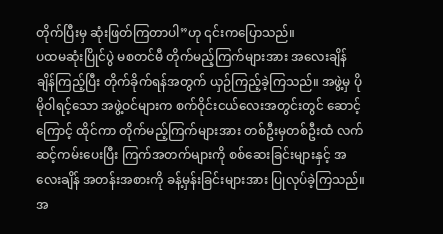တိုက်ပြီးမှ ဆုံးဖြတ်ကြတာပါ”ဟု ၎င်းကပြောသည်။
ပထမဆုံးပြိုင်ပွဲ မစတင်မီ တိုက်မည့်ကြက်များအား အလေးချိန် ချိန်ကြည့်ပြီး တိုက်ခိုက်ရန်အတွက် ယှဉ်ကြည့်ခဲ့ကြသည်။ အဖွဲ့မှ ပိုမိုဝါရင့်သော အဖွဲ့ဝင်များက စက်ဝိုင်းငယ်လေးအတွင်းတွင် ဆောင့်ကြောင့် ထိုင်ကာ တိုက်မည့်ကြက်များအား တစ်ဦးမှတစ်ဦးထံ လက်ဆင့်ကမ်းပေးပြီး ကြက်အတက်များကို စစ်ဆေးခြင်းများနှင့် အလေးချိန် အတန်းအစားကို ခန့်မှန်းခြင်းများအား ပြုလုပ်ခဲ့ကြသည်။ အ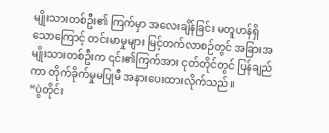မျိုးသားတစ်ဦး၏ ကြက်မှာ အလေးချိန်ခြင်း မတူဟန်ရှိသောကြောင့် တင်းမာမှုများ မြင့်တက်လာစဉ်တွင် အခြားအမျိုးသားတစ်ဦးက ၎င်း၏ကြက်အား ငုတ်တိုင်တွင် ပြန်ချည်ကာ တိုက်ခိုက်မှုမပြုမီ အနားပေးထားလိုက်သည်။
“ပွဲတိုင်း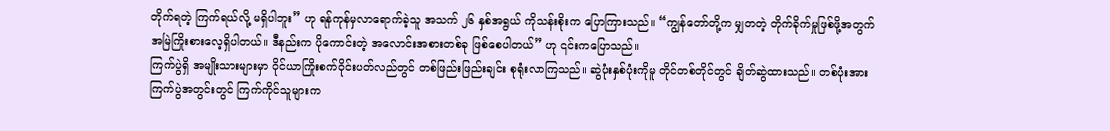တိုက်ရတဲ့ ကြက်ရယ်လို့ မရှိပါဘူး” ဟု ရန်ကုန်မှလာရောက်ခဲ့သူ အသက် ၂၆ နှစ်အရွယ် ကိုသန်းစိုးက ပြောကြားသည်။ “ကျွန်တော်တို့က မျှတတဲ့ တိုက်ခိုက်မှုဖြစ်ဖို့အတွက် အမြဲကြိုးစားလေ့ရှိပါတယ်။ ဒီနည်းက ပိုကောင်းတဲ့ အလောင်းအစားတစ်ခု ဖြစ်စေပါတယ်” ဟု ၎င်းကပြောသည်။
ကြက်ပွဲရှိ အမျိုးသားများမှာ ဝိုင်ယာကြိုးစက်ဝိုင်းပတ်လည်တွင် တစ်ဖြည်းဖြည်းချင်း စုရုံးလာကြသည်။ ဆွဲပုံးနှစ်ပုံးကိုမူ တိုင်တစ်တိုင်တွင် ချိတ်ဆွဲထားသည်။ တစ်ပုံးအား ကြက်ပွဲအတွင်းတွင် ကြက်ကိုင်သူများက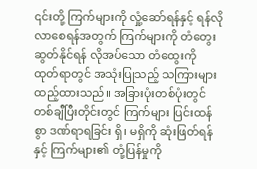၎င်းတို့ ကြက်များကို လှုံ့ဆော်ရန်နှင့် ရန်လိုလာစေရန်အတွက် ကြက်များကို တံတွေးဆွတ်နိုင်ရန် လိုအပ်သော တံထွေးကို ထုတ်ရာတွင် အသုံးပြုသည့် သကြားများထည့်ထားသည်။ အခြားပုံးတစ်ပုံးတွင် တစ်ချီပြီးတိုင်းတွင် ကြက်များ ပြင်းထန်စွာ ဒဏ်ရာရခြင်း ရှိ၊ မရှိကို ဆုံးဖြတ်ရန်နှင့် ကြက်များ၏ တုံ့ပြန်မှုကို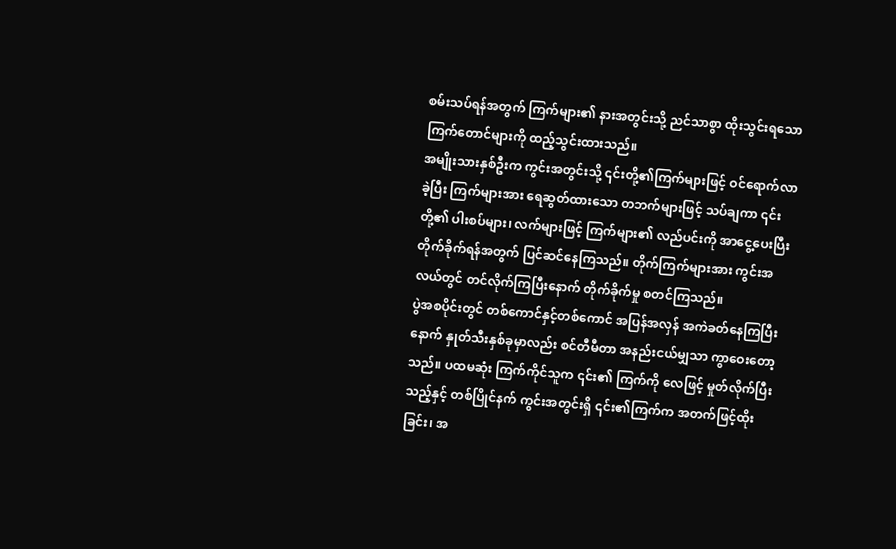စမ်းသပ်ရန်အတွက် ကြက်များ၏ နားအတွင်းသို့ ညင်သာစွာ ထိုးသွင်းရသော ကြက်တောင်များကို ထည့်သွင်းထားသည်။
အမျိုးသားနှစ်ဦးက ကွင်းအတွင်းသို့ ၎င်းတို့၏ကြက်များဖြင့် ဝင်ရောက်လာခဲ့ပြီး ကြက်များအား ရေဆွတ်ထားသော တဘက်များဖြင့် သပ်ချကာ ၎င်းတို့၏ ပါးစပ်များ၊ လက်များဖြင့် ကြက်များ၏ လည်ပင်းကို အာငွေ့ပေးပြီး တိုက်ခိုက်ရန်အတွက် ပြင်ဆင်နေကြသည်။ တိုက်ကြက်များအား ကွင်းအလယ်တွင် တင်လိုက်ကြပြီးနောက် တိုက်ခိုက်မှု စတင်ကြသည်။
ပွဲအစပိုင်းတွင် တစ်ကောင်နှင့်တစ်ကောင် အပြန်အလှန် အကဲခတ်နေကြပြီးနောက် နှုတ်သီးနှစ်ခုမှာလည်း စင်တီမီတာ အနည်းငယ်မျှသာ ကွာဝေးတော့သည်။ ပထမဆုံး ကြက်ကိုင်သူက ၎င်း၏ ကြက်ကို လေဖြင့် မှုတ်လိုက်ပြီးသည့်နှင့် တစ်ပြိုင်နက် ကွင်းအတွင်းရှိ ၎င်း၏ကြက်က အတက်ဖြင့်ထိုးခြင်း၊ အ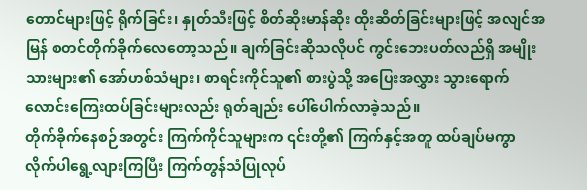တောင်များဖြင့် ရိုက်ခြင်း၊ နှုတ်သီးဖြင့် စိတ်ဆိုးမာန်ဆိုး ထိုးဆိတ်ခြင်းများဖြင့် အလျင်အမြန် စတင်တိုက်ခိုက်လေတော့သည်။ ချက်ခြင်းဆိုသလိုပင် ကွင်းဘေးပတ်လည်ရှိ အမျိုးသားများ၏ အော်ဟစ်သံများ၊ စာရင်းကိုင်သူ၏ စားပွဲသို့ အပြေးအလွှား သွားရောက် လောင်းကြေးထပ်ခြင်းများလည်း ရုတ်ချည်း ပေါ်ပေါက်လာခဲ့သည်။
တိုက်ခိုက်နေစဉ်အတွင်း ကြက်ကိုင်သူများက ၎င်းတို့၏ ကြက်နှင့်အတူ ထပ်ချပ်မကွာ လိုက်ပါရွေ့လျားကြပြီး ကြက်တွန်သံပြုလုပ်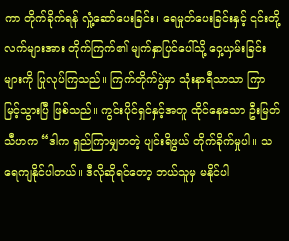ကာ တိုက်ခိုက်ရန် လှုံ့ဆော်ပေးခြင်း၊ ရေမှုတ်ပေးခြင်းနှင့် ၎င်းတို့လက်များအား တိုက်ကြက်၏ မျက်နှာပြင်ပေါ်သို့ ဝှေ့ယှမ်းခြင်းများကို ပြုလုပ်ကြသည်။ ကြက်တိုက်ပွဲမှာ သုံးနာရီသာသာ ကြာမြင့်သွားပြီ ဖြစ်သည်။ ကွင်းပိုင်ရှင်နှင့်အတူ ထိုင်နေသော ဦးမြတ်သီဟက “ဒါက ရှည်ကြာမျှတတဲ့ ပျင်းရိဖွယ် တိုက်ခိုက်မှုပါ။ သရေကျနိုင်ပါတယ်။ ဒီလိုဆိုရင်တော့ ဘယ်သူမှ မနိုင်ပါ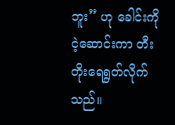ဘူး” ဟု ခေါင်းကို ငဲ့ဆောင်းကာ တီးတိုးရေရွတ်လိုက်သည်။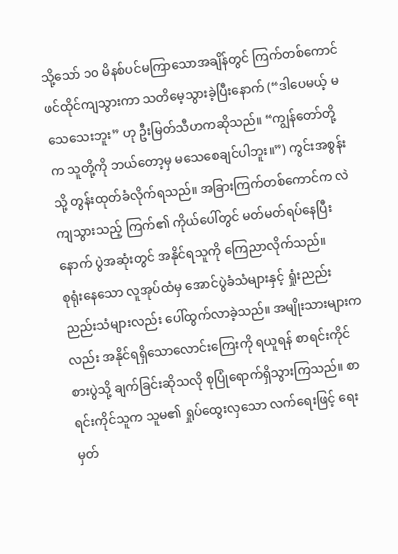သို့သော် ၁၀ မိနစ်ပင်မကြာသောအချိန်တွင် ကြက်တစ်ကောင် ဖင်ထိုင်ကျသွားကာ သတိမေ့သွားခဲ့ပြီးနောက် (“ဒါပေမယ့် မသေသေးဘူး” ဟု ဦးမြတ်သီဟကဆိုသည်။ “ကျွန်တော်တို့က သူတို့ကို ဘယ်တော့မှ မသေစေချင်ပါဘူး။”) ကွင်းအစွန်းသို့ တွန်းထုတ်ခံလိုက်ရသည်။ အခြားကြက်တစ်ကောင်က လဲကျသွားသည့် ကြက်၏ ကိုယ်ပေါ်တွင် မတ်မတ်ရပ်နေပြီးနောက် ပွဲအဆုံးတွင် အနိုင်ရသူကို ကြေညာလိုက်သည်။
စုရုံးနေသော လူအုပ်ထံမှ အောင်ပွဲခံသံများနှင့် ရှုံးညည်း ညည်းသံများလည်း ပေါ်ထွက်လာခဲ့သည်။ အမျိုးသားများကလည်း အနိုင်ရရှိသောလောင်းကြေးကို ရယူရန် စာရင်းကိုင်စားပွဲသို့ ချက်ခြင်းဆိုသလို စုပြုံရောက်ရှိသွားကြသည်။ စာရင်းကိုင်သူက သူမ၏ ရှုပ်ထွေးလှသော လက်ရေးဖြင့် ရေးမှတ်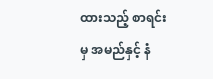ထားသည့် စာရင်းမှ အမည်နှင့် နံ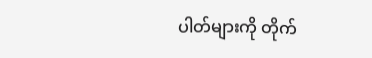ပါတ်များကို တိုက်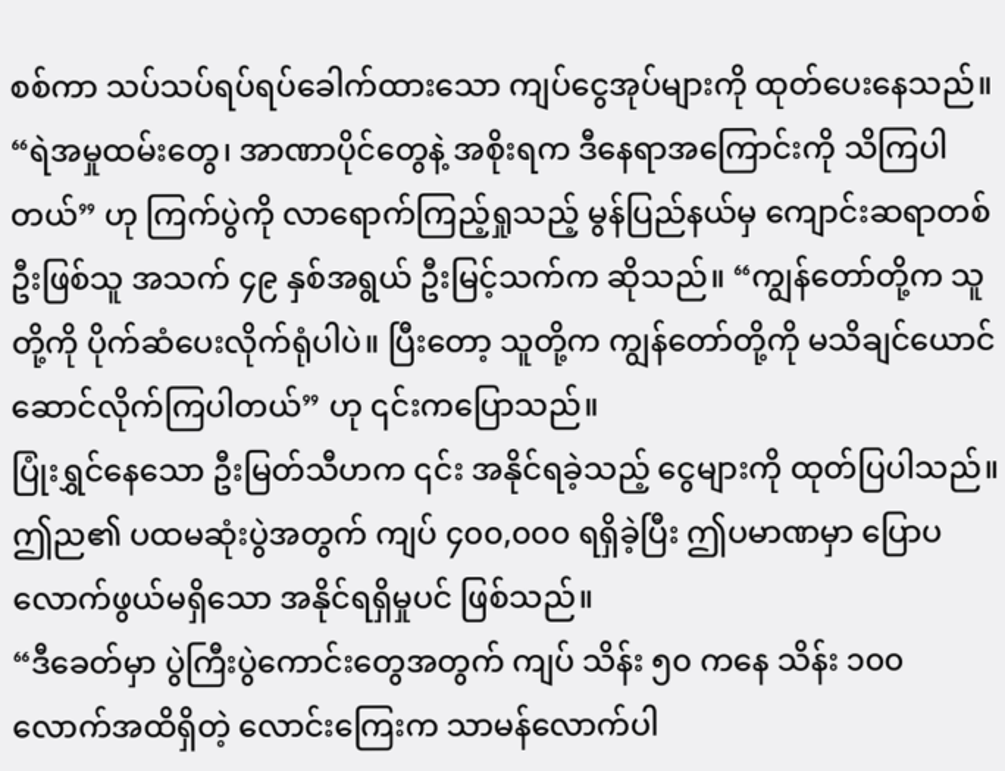စစ်ကာ သပ်သပ်ရပ်ရပ်ခေါက်ထားသော ကျပ်ငွေအုပ်များကို ထုတ်ပေးနေသည်။
“ရဲအမှုထမ်းတွေ၊ အာဏာပိုင်တွေနဲ့ အစိုးရက ဒီနေရာအကြောင်းကို သိကြပါတယ်” ဟု ကြက်ပွဲကို လာရောက်ကြည့်ရှုသည့် မွန်ပြည်နယ်မှ ကျောင်းဆရာတစ်ဦးဖြစ်သူ အသက် ၄၉ နှစ်အရွယ် ဦးမြင့်သက်က ဆိုသည်။ “ကျွန်တော်တို့က သူတို့ကို ပိုက်ဆံပေးလိုက်ရုံပါပဲ။ ပြီးတော့ သူတို့က ကျွန်တော်တို့ကို မသိချင်ယောင် ဆောင်လိုက်ကြပါတယ်” ဟု ၎င်းကပြောသည်။
ပြုံးရွှင်နေသော ဦးမြတ်သီဟက ၎င်း အနိုင်ရခဲ့သည့် ငွေများကို ထုတ်ပြပါသည်။ ဤည၏ ပထမဆုံးပွဲအတွက် ကျပ် ၄၀၀,၀၀၀ ရရှိခဲ့ပြီး ဤပမာဏမှာ ပြောပလောက်ဖွယ်မရှိသော အနိုင်ရရှိမှုပင် ဖြစ်သည်။
“ဒီခေတ်မှာ ပွဲကြီးပွဲကောင်းတွေအတွက် ကျပ် သိန်း ၅၀ ကနေ သိန်း ၁၀၀ လောက်အထိရှိတဲ့ လောင်းကြေးက သာမန်လောက်ပါ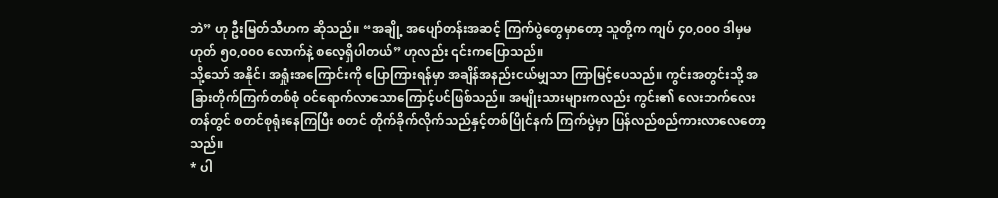ဘဲ” ဟု ဦးမြတ်သီဟက ဆိုသည်။ “အချို့ အပျော်တန်းအဆင့် ကြက်ပွဲတွေမှာတော့ သူတို့က ကျပ် ၄၀,၀၀၀ ဒါမှမဟုတ် ၅၀,၀၀၀ လောက်နဲ့ စလေ့ရှိပါတယ်” ဟုလည်း ၎င်းကပြောသည်။
သို့သော် အနိုင်၊ အရှုံးအကြောင်းကို ပြောကြားရန်မှာ အချိန်အနည်းငယ်မျှသာ ကြာမြင့်ပေသည်။ ကွင်းအတွင်းသို့ အခြားတိုက်ကြက်တစ်စုံ ဝင်ရောက်လာသောကြောင့်ပင်ဖြစ်သည်။ အမျိုးသားများကလည်း ကွင်း၏ လေးဘက်လေးတန်တွင် စတင်စုရုံးနေကြပြီး စတင် တိုက်ခိုက်လိုက်သည်နှင့်တစ်ပြိုင်နက် ကြက်ပွဲမှာ ပြန်လည်စည်ကားလာလေတော့သည်။
* ပါ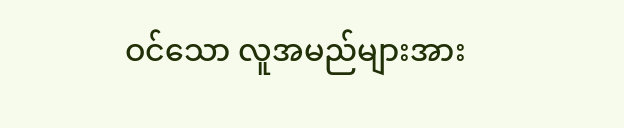ဝင်သော လူအမည်များအား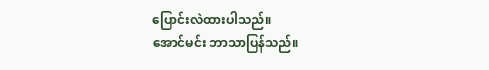ပြောင်းလဲထားပါသည်။
အောင်မင်း ဘာသာပြန်သည်။